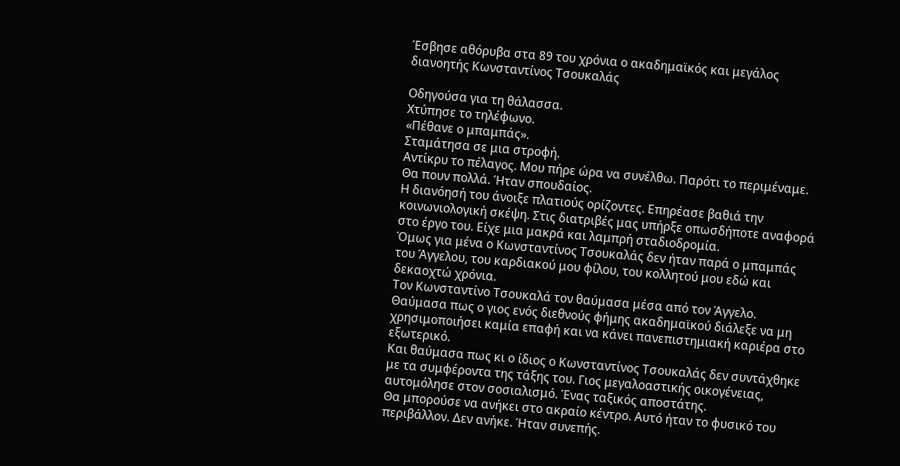Έσβησε αθόρυβα στα 89 του χρόνια ο ακαδημαϊκός και μεγάλος διανοητής Κωνσταντίνος Τσουκαλάς

Οδηγούσα για τη θάλασσα.
Χτύπησε το τηλέφωνο.
«Πέθανε ο μπαμπάς».
Σταμάτησα σε μια στροφή.
Αντίκρυ το πέλαγος. Μου πήρε ώρα να συνέλθω. Παρότι το περιμέναμε.
Θα πουν πολλά. Ήταν σπουδαίος.
Η διανόησή του άνοιξε πλατιούς ορίζοντες. Επηρέασε βαθιά την κοινωνιολογική σκέψη. Στις διατριβές μας υπήρξε οπωσδήποτε αναφορά στο έργο του. Είχε μια μακρά και λαμπρή σταδιοδρομία.
Όμως για μένα ο Κωνσταντίνος Τσουκαλάς δεν ήταν παρά ο μπαμπάς του Άγγελου, του καρδιακού μου φίλου, του κολλητού μου εδώ και δεκαοχτώ χρόνια.
Τον Κωνσταντίνο Τσουκαλά τον θαύμασα μέσα από τον Άγγελο. Θαύμασα πως ο γιος ενός διεθνούς φήμης ακαδημαϊκού διάλεξε να μη χρησιμοποιήσει καμία επαφή και να κάνει πανεπιστημιακή καριέρα στο εξωτερικό.
Και θαύμασα πως κι ο ίδιος ο Κωνσταντίνος Τσουκαλάς δεν συντάχθηκε με τα συμφέροντα της τάξης του. Γιος μεγαλοαστικής οικογένειας, αυτομόλησε στον σοσιαλισμό. Ένας ταξικός αποστάτης.
Θα μπορούσε να ανήκει στο ακραίο κέντρο. Αυτό ήταν το φυσικό του περιβάλλον. Δεν ανήκε. Ήταν συνεπής.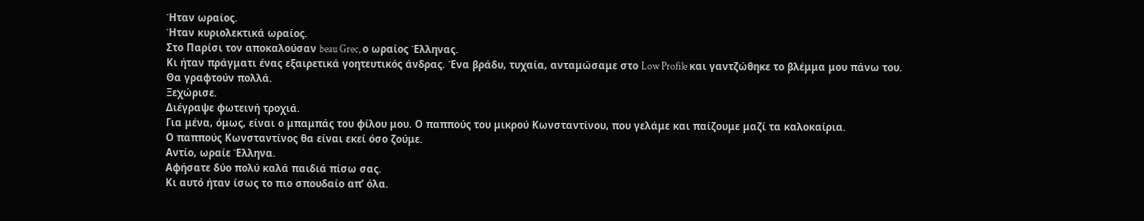Ήταν ωραίος.
Ήταν κυριολεκτικά ωραίος.
Στο Παρίσι τον αποκαλούσαν beau Grec, ο ωραίος Έλληνας.
Κι ήταν πράγματι ένας εξαιρετικά γοητευτικός άνδρας. Ένα βράδυ, τυχαία, ανταμώσαμε στο Low Profile και γαντζώθηκε το βλέμμα μου πάνω του.
Θα γραφτούν πολλά.
Ξεχώρισε.
Διέγραψε φωτεινή τροχιά.
Για μένα, όμως, είναι ο μπαμπάς του φίλου μου. Ο παππούς του μικρού Κωνσταντίνου, που γελάμε και παίζουμε μαζί τα καλοκαίρια.
Ο παππούς Κωνσταντίνος θα είναι εκεί όσο ζούμε.
Αντίο, ωραίε Έλληνα.
Αφήσατε δύο πολύ καλά παιδιά πίσω σας.
Κι αυτό ήταν ίσως το πιο σπουδαίο απ’ όλα.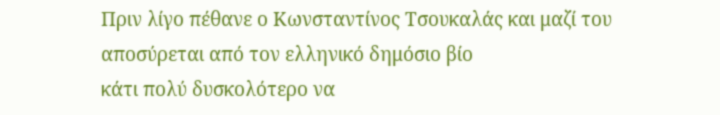Πριν λίγο πέθανε ο Κωνσταντίνος Τσουκαλάς και μαζί του αποσύρεται από τον ελληνικό δημόσιο βίο
κάτι πολύ δυσκολότερο να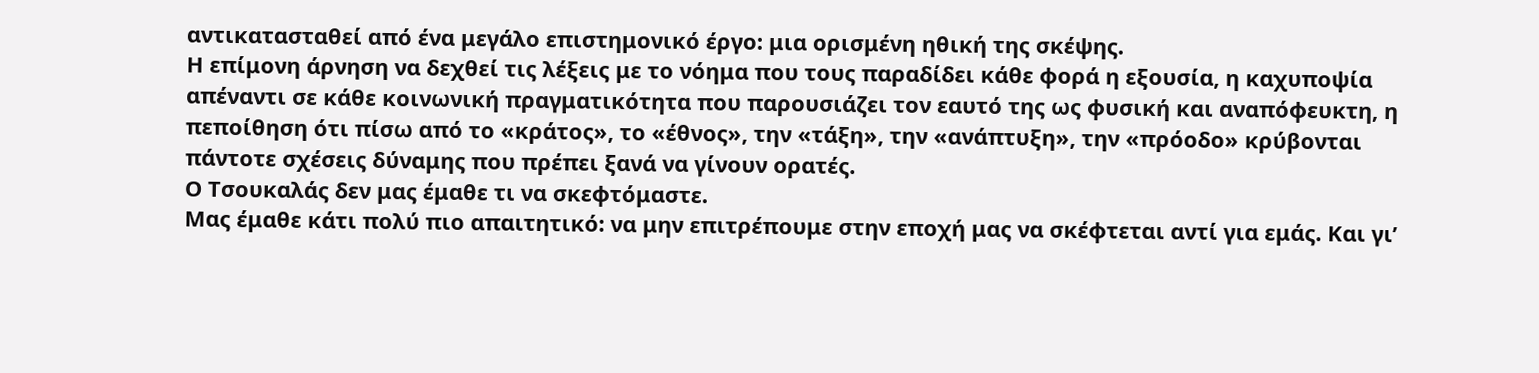αντικατασταθεί από ένα μεγάλο επιστημονικό έργο: μια ορισμένη ηθική της σκέψης.
Η επίμονη άρνηση να δεχθεί τις λέξεις με το νόημα που τους παραδίδει κάθε φορά η εξουσία, η καχυποψία απέναντι σε κάθε κοινωνική πραγματικότητα που παρουσιάζει τον εαυτό της ως φυσική και αναπόφευκτη, η πεποίθηση ότι πίσω από το «κράτος», το «έθνος», την «τάξη», την «ανάπτυξη», την «πρόοδο» κρύβονται πάντοτε σχέσεις δύναμης που πρέπει ξανά να γίνουν ορατές.
Ο Τσουκαλάς δεν μας έμαθε τι να σκεφτόμαστε.
Μας έμαθε κάτι πολύ πιο απαιτητικό: να μην επιτρέπουμε στην εποχή μας να σκέφτεται αντί για εμάς. Και γι’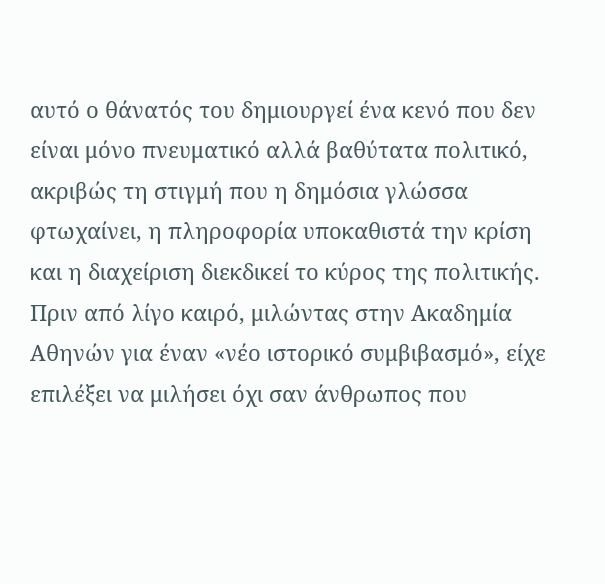αυτό ο θάνατός του δημιουργεί ένα κενό που δεν είναι μόνο πνευματικό αλλά βαθύτατα πολιτικό, ακριβώς τη στιγμή που η δημόσια γλώσσα φτωχαίνει, η πληροφορία υποκαθιστά την κρίση και η διαχείριση διεκδικεί το κύρος της πολιτικής.
Πριν από λίγο καιρό, μιλώντας στην Ακαδημία Αθηνών για έναν «νέο ιστορικό συμβιβασμό», είχε επιλέξει να μιλήσει όχι σαν άνθρωπος που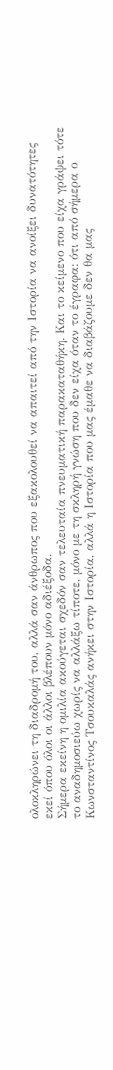ολοκληρώνει τη διαδρομή του, αλλά σαν άνθρωπος που εξακολουθεί να απαιτεί από την Ιστορία να ανοίξει δυνατότητες εκεί όπου όλοι οι άλλοι βλέπουν μόνο αδιέξοδα.
Σήμερα εκείνη η ομιλία ακούγεται σχεδόν σαν τελευταία πνευματική παρακαταθήκη. Και το κείμενο που είχα γράψει τότε το αναδημοσιεύω χωρίς να αλλάξω τίποτε, μόνο με τη σκληρή γνώση που δεν είχα όταν το έγραφα: ότι από σήμερα ο Κωνσταντίνος Τσουκαλάς ανήκει στην Ιστορία, αλλά η Ιστορία που μας έμαθε να διαβάζουμε δεν θα μας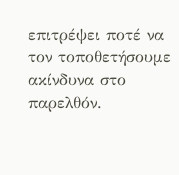επιτρέψει ποτέ να τον τοποθετήσουμε ακίνδυνα στο παρελθόν.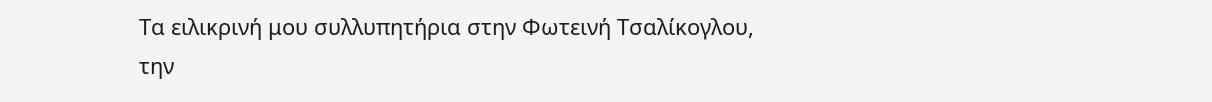Τα ειλικρινή μου συλλυπητήρια στην Φωτεινή Τσαλίκογλου, την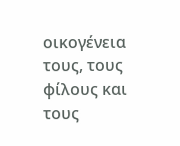οικογένεια τους, τους φίλους και τους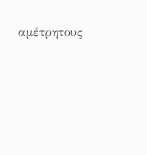αμέτρητους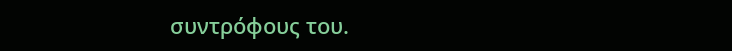συντρόφους του.